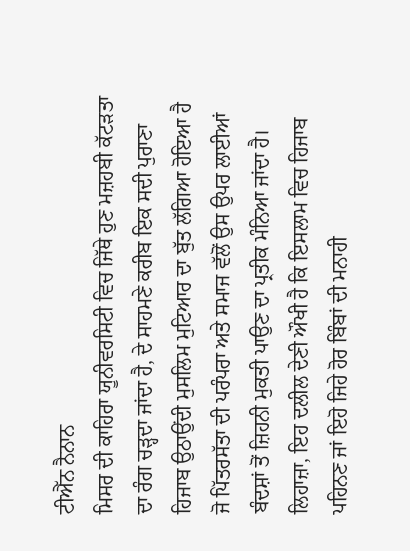ਟੀਐੱਨ ਨੈਨਾਨ
ਮਿਸਰ ਦੀ ਕਾਹਿਰਾ ਯੂਨੀਵਰਸਿਟੀ ਵਿਚ ਜਿੱਥੇ ਹੁਣ ਮਜ਼ਹਬੀ ਕੱਟੜਤਾ ਦਾ ਰੰਗ ਚੜ੍ਹਦਾ ਜਾਂਦਾ ਹੈ, ਦੇ ਸਾਹਮਣੇ ਕਰੀਬ ਇਕ ਸਦੀ ਪੁਰਾਣਾ ਹਿਜਾਬ ਉਠਾਉਂਦੀ ਮੁਸਲਿਮ ਮੁਟਿਆਰ ਦਾ ਬੁੱਤ ਲੱਗਿਆ ਹੋਇਆ ਹੈ ਜੋ ਪਿੱਤਰਸੱਤਾ ਦੀ ਪਰੰਪਰਾ ਅਤੇ ਸਮਾਜ ਵੱਲੋਂ ਉਸ ਉਪਰ ਲਾਈਆਂ ਬੰਦਸ਼ਾਂ ਤੋਂ ਜ਼ਿਹਨੀ ਮੁਕਤੀ ਪਾਉਣ ਦਾ ਪ੍ਰਤੀਕ ਮੰਨਿਆ ਜਾਂਦਾ ਹੈ। ਲਿਹਾਜ਼ਾ, ਇਹ ਦਲੀਲ ਦੇਣੀ ਔਖੀ ਹੈ ਕਿ ਇਸਲਾਮ ਵਿਚ ਹਿਜਾਬ ਪਹਿਨਣ ਜਾਂ ਇਹੋ ਜਿਹੇ ਹੋਰ ਬਿੰਬਾਂ ਦੀ ਮਨਾਹੀ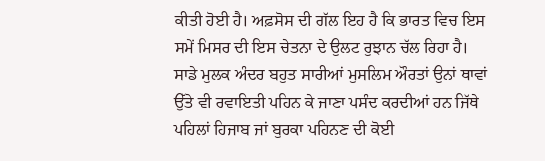ਕੀਤੀ ਹੋਈ ਹੈ। ਅਫ਼ਸੋਸ ਦੀ ਗੱਲ ਇਹ ਹੈ ਕਿ ਭਾਰਤ ਵਿਚ ਇਸ ਸਮੇਂ ਮਿਸਰ ਦੀ ਇਸ ਚੇਤਨਾ ਦੇ ਉਲਟ ਰੁਝਾਨ ਚੱਲ ਰਿਹਾ ਹੈ। ਸਾਡੇ ਮੁਲਕ ਅੰਦਰ ਬਹੁਤ ਸਾਰੀਆਂ ਮੁਸਲਿਮ ਔਰਤਾਂ ਉਨਾਂ ਥਾਵਾਂ ਉੱਤੇ ਵੀ ਰਵਾਇਤੀ ਪਹਿਨ ਕੇ ਜਾਣਾ ਪਸੰਦ ਕਰਦੀਆਂ ਹਨ ਜਿੱਥੇ ਪਹਿਲਾਂ ਹਿਜਾਬ ਜਾਂ ਬੁਰਕਾ ਪਹਿਨਣ ਦੀ ਕੋਈ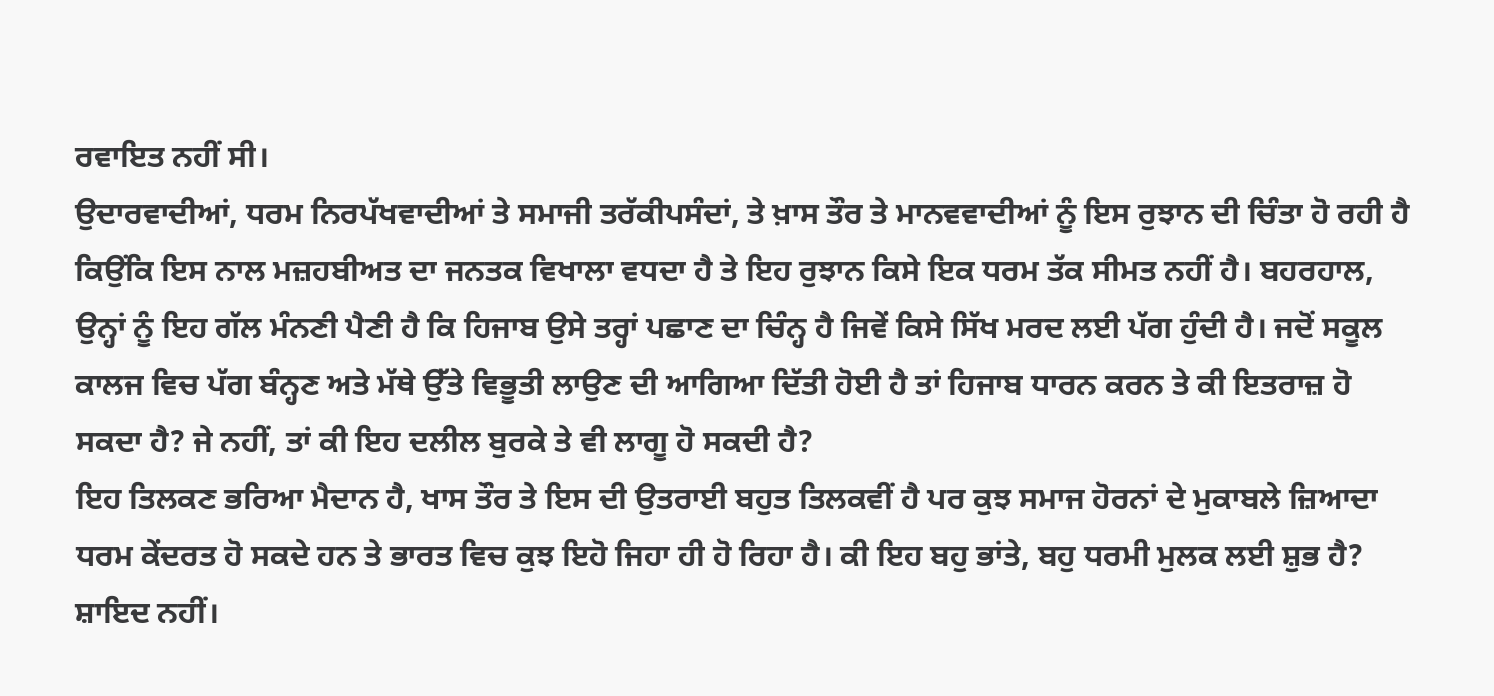ਰਵਾਇਤ ਨਹੀਂ ਸੀ।
ਉਦਾਰਵਾਦੀਆਂ, ਧਰਮ ਨਿਰਪੱਖਵਾਦੀਆਂ ਤੇ ਸਮਾਜੀ ਤਰੱਕੀਪਸੰਦਾਂ, ਤੇ ਖ਼ਾਸ ਤੌਰ ਤੇ ਮਾਨਵਵਾਦੀਆਂ ਨੂੰ ਇਸ ਰੁਝਾਨ ਦੀ ਚਿੰਤਾ ਹੋ ਰਹੀ ਹੈ ਕਿਉਂਕਿ ਇਸ ਨਾਲ ਮਜ਼ਹਬੀਅਤ ਦਾ ਜਨਤਕ ਵਿਖਾਲਾ ਵਧਦਾ ਹੈ ਤੇ ਇਹ ਰੁਝਾਨ ਕਿਸੇ ਇਕ ਧਰਮ ਤੱਕ ਸੀਮਤ ਨਹੀਂ ਹੈ। ਬਹਰਹਾਲ, ਉਨ੍ਹਾਂ ਨੂੰ ਇਹ ਗੱਲ ਮੰਨਣੀ ਪੈਣੀ ਹੈ ਕਿ ਹਿਜਾਬ ਉਸੇ ਤਰ੍ਹਾਂ ਪਛਾਣ ਦਾ ਚਿੰਨ੍ਹ ਹੈ ਜਿਵੇਂ ਕਿਸੇ ਸਿੱਖ ਮਰਦ ਲਈ ਪੱਗ ਹੁੰਦੀ ਹੈ। ਜਦੋਂ ਸਕੂਲ ਕਾਲਜ ਵਿਚ ਪੱਗ ਬੰਨ੍ਹਣ ਅਤੇ ਮੱਥੇ ਉੱਤੇ ਵਿਭੂਤੀ ਲਾਉਣ ਦੀ ਆਗਿਆ ਦਿੱਤੀ ਹੋਈ ਹੈ ਤਾਂ ਹਿਜਾਬ ਧਾਰਨ ਕਰਨ ਤੇ ਕੀ ਇਤਰਾਜ਼ ਹੋ ਸਕਦਾ ਹੈ? ਜੇ ਨਹੀਂ, ਤਾਂ ਕੀ ਇਹ ਦਲੀਲ ਬੁਰਕੇ ਤੇ ਵੀ ਲਾਗੂ ਹੋ ਸਕਦੀ ਹੈ?
ਇਹ ਤਿਲਕਣ ਭਰਿਆ ਮੈਦਾਨ ਹੈ, ਖਾਸ ਤੌਰ ਤੇ ਇਸ ਦੀ ਉਤਰਾਈ ਬਹੁਤ ਤਿਲਕਵੀਂ ਹੈ ਪਰ ਕੁਝ ਸਮਾਜ ਹੋਰਨਾਂ ਦੇ ਮੁਕਾਬਲੇ ਜ਼ਿਆਦਾ ਧਰਮ ਕੇਂਦਰਤ ਹੋ ਸਕਦੇ ਹਨ ਤੇ ਭਾਰਤ ਵਿਚ ਕੁਝ ਇਹੋ ਜਿਹਾ ਹੀ ਹੋ ਰਿਹਾ ਹੈ। ਕੀ ਇਹ ਬਹੁ ਭਾਂਤੇ, ਬਹੁ ਧਰਮੀ ਮੁਲਕ ਲਈ ਸ਼ੁਭ ਹੈ? ਸ਼ਾਇਦ ਨਹੀਂ।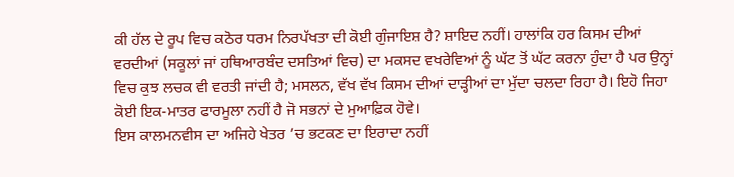ਕੀ ਹੱਲ ਦੇ ਰੂਪ ਵਿਚ ਕਠੋਰ ਧਰਮ ਨਿਰਪੱਖਤਾ ਦੀ ਕੋਈ ਗੁੰਜਾਇਸ਼ ਹੈ? ਸ਼ਾਇਦ ਨਹੀਂ। ਹਾਲਾਂਕਿ ਹਰ ਕਿਸਮ ਦੀਆਂ ਵਰਦੀਆਂ (ਸਕੂਲਾਂ ਜਾਂ ਹਥਿਆਰਬੰਦ ਦਸਤਿਆਂ ਵਿਚ) ਦਾ ਮਕਸਦ ਵਖਰੇਵਿਆਂ ਨੂੰ ਘੱਟ ਤੋਂ ਘੱਟ ਕਰਨਾ ਹੁੰਦਾ ਹੈ ਪਰ ਉਨ੍ਹਾਂ ਵਿਚ ਕੁਝ ਲਚਕ ਵੀ ਵਰਤੀ ਜਾਂਦੀ ਹੈ; ਮਸਲਨ, ਵੱਖ ਵੱਖ ਕਿਸਮ ਦੀਆਂ ਦਾੜ੍ਹੀਆਂ ਦਾ ਮੁੱਦਾ ਚਲਦਾ ਰਿਹਾ ਹੈ। ਇਹੋ ਜਿਹਾ ਕੋਈ ਇਕ-ਮਾਤਰ ਫਾਰਮੂਲਾ ਨਹੀਂ ਹੈ ਜੋ ਸਭਨਾਂ ਦੇ ਮੁਆਫ਼ਿਕ ਹੋਵੇ।
ਇਸ ਕਾਲਮਨਵੀਸ ਦਾ ਅਜਿਹੇ ਖੇਤਰ ’ਚ ਭਟਕਣ ਦਾ ਇਰਾਦਾ ਨਹੀਂ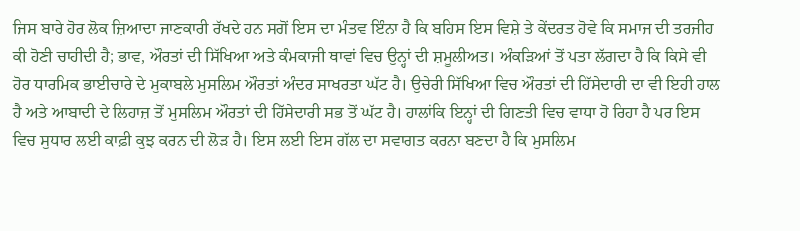ਜਿਸ ਬਾਰੇ ਹੋਰ ਲੋਕ ਜ਼ਿਆਦਾ ਜਾਣਕਾਰੀ ਰੱਖਦੇ ਹਨ ਸਗੋਂ ਇਸ ਦਾ ਮੰਤਵ ਇੰਨਾ ਹੈ ਕਿ ਬਹਿਸ ਇਸ ਵਿਸ਼ੇ ਤੇ ਕੇਂਦਰਤ ਹੋਵੇ ਕਿ ਸਮਾਜ ਦੀ ਤਰਜੀਹ ਕੀ ਹੋਣੀ ਚਾਹੀਦੀ ਹੈ; ਭਾਵ, ਔਰਤਾਂ ਦੀ ਸਿੱਖਿਆ ਅਤੇ ਕੰਮਕਾਜੀ ਥਾਵਾਂ ਵਿਚ ਉਨ੍ਹਾਂ ਦੀ ਸ਼ਮੂਲੀਅਤ। ਅੰਕੜਿਆਂ ਤੋਂ ਪਤਾ ਲੱਗਦਾ ਹੈ ਕਿ ਕਿਸੇ ਵੀ ਹੋਰ ਧਾਰਮਿਕ ਭਾਈਚਾਰੇ ਦੇ ਮੁਕਾਬਲੇ ਮੁਸਲਿਮ ਔਰਤਾਂ ਅੰਦਰ ਸਾਖਰਤਾ ਘੱਟ ਹੈ। ਉਚੇਰੀ ਸਿੱਖਿਆ ਵਿਚ ਔਰਤਾਂ ਦੀ ਹਿੱਸੇਦਾਰੀ ਦਾ ਵੀ ਇਹੀ ਹਾਲ ਹੈ ਅਤੇ ਆਬਾਦੀ ਦੇ ਲਿਹਾਜ਼ ਤੋਂ ਮੁਸਲਿਮ ਔਰਤਾਂ ਦੀ ਹਿੱਸੇਦਾਰੀ ਸਭ ਤੋਂ ਘੱਟ ਹੈ। ਹਾਲਾਂਕਿ ਇਨ੍ਹਾਂ ਦੀ ਗਿਣਤੀ ਵਿਚ ਵਾਧਾ ਹੋ ਰਿਹਾ ਹੈ ਪਰ ਇਸ ਵਿਚ ਸੁਧਾਰ ਲਈ ਕਾਫ਼ੀ ਕੁਝ ਕਰਨ ਦੀ ਲੋੜ ਹੈ। ਇਸ ਲਈ ਇਸ ਗੱਲ ਦਾ ਸਵਾਗਤ ਕਰਨਾ ਬਣਦਾ ਹੈ ਕਿ ਮੁਸਲਿਮ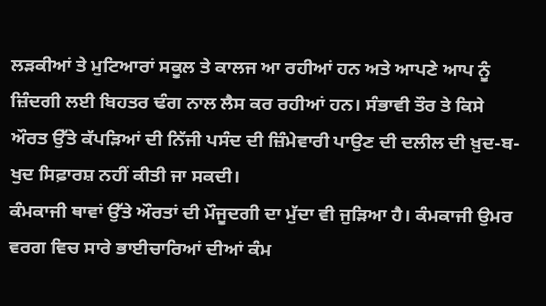ਲੜਕੀਆਂ ਤੇ ਮੁਟਿਆਰਾਂ ਸਕੂਲ ਤੇ ਕਾਲਜ ਆ ਰਹੀਆਂ ਹਨ ਅਤੇ ਆਪਣੇ ਆਪ ਨੂੰ ਜ਼ਿੰਦਗੀ ਲਈ ਬਿਹਤਰ ਢੰਗ ਨਾਲ ਲੈਸ ਕਰ ਰਹੀਆਂ ਹਨ। ਸੰਭਾਵੀ ਤੌਰ ਤੇ ਕਿਸੇ ਔਰਤ ਉੱਤੇ ਕੱਪੜਿਆਂ ਦੀ ਨਿੱਜੀ ਪਸੰਦ ਦੀ ਜ਼ਿੰਮੇਵਾਰੀ ਪਾਉਣ ਦੀ ਦਲੀਲ ਦੀ ਖ਼ੁਦ-ਬ-ਖੁਦ ਸਿਫ਼ਾਰਸ਼ ਨਹੀਂ ਕੀਤੀ ਜਾ ਸਕਦੀ।
ਕੰਮਕਾਜੀ ਥਾਵਾਂ ਉੱਤੇ ਔਰਤਾਂ ਦੀ ਮੌਜੂਦਗੀ ਦਾ ਮੁੱਦਾ ਵੀ ਜੁੜਿਆ ਹੈ। ਕੰਮਕਾਜੀ ਉਮਰ ਵਰਗ ਵਿਚ ਸਾਰੇ ਭਾਈਚਾਰਿਆਂ ਦੀਆਂ ਕੰਮ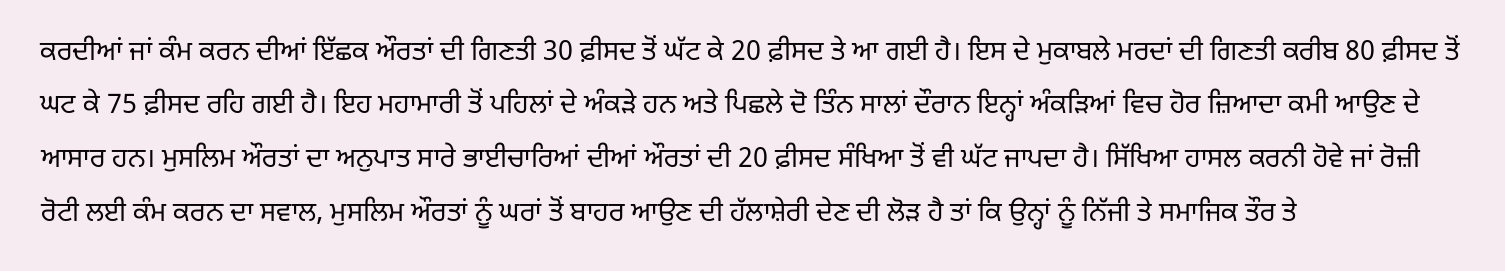ਕਰਦੀਆਂ ਜਾਂ ਕੰਮ ਕਰਨ ਦੀਆਂ ਇੱਛਕ ਔਰਤਾਂ ਦੀ ਗਿਣਤੀ 30 ਫ਼ੀਸਦ ਤੋਂ ਘੱਟ ਕੇ 20 ਫ਼ੀਸਦ ਤੇ ਆ ਗਈ ਹੈ। ਇਸ ਦੇ ਮੁਕਾਬਲੇ ਮਰਦਾਂ ਦੀ ਗਿਣਤੀ ਕਰੀਬ 80 ਫ਼ੀਸਦ ਤੋਂ ਘਟ ਕੇ 75 ਫ਼ੀਸਦ ਰਹਿ ਗਈ ਹੈ। ਇਹ ਮਹਾਮਾਰੀ ਤੋਂ ਪਹਿਲਾਂ ਦੇ ਅੰਕੜੇ ਹਨ ਅਤੇ ਪਿਛਲੇ ਦੋ ਤਿੰਨ ਸਾਲਾਂ ਦੌਰਾਨ ਇਨ੍ਹਾਂ ਅੰਕੜਿਆਂ ਵਿਚ ਹੋਰ ਜ਼ਿਆਦਾ ਕਮੀ ਆਉਣ ਦੇ ਆਸਾਰ ਹਨ। ਮੁਸਲਿਮ ਔਰਤਾਂ ਦਾ ਅਨੁਪਾਤ ਸਾਰੇ ਭਾਈਚਾਰਿਆਂ ਦੀਆਂ ਔਰਤਾਂ ਦੀ 20 ਫ਼ੀਸਦ ਸੰਖਿਆ ਤੋਂ ਵੀ ਘੱਟ ਜਾਪਦਾ ਹੈ। ਸਿੱਖਿਆ ਹਾਸਲ ਕਰਨੀ ਹੋਵੇ ਜਾਂ ਰੋਜ਼ੀ ਰੋਟੀ ਲਈ ਕੰਮ ਕਰਨ ਦਾ ਸਵਾਲ, ਮੁਸਲਿਮ ਔਰਤਾਂ ਨੂੰ ਘਰਾਂ ਤੋਂ ਬਾਹਰ ਆਉਣ ਦੀ ਹੱਲਾਸ਼ੇਰੀ ਦੇਣ ਦੀ ਲੋੜ ਹੈ ਤਾਂ ਕਿ ਉਨ੍ਹਾਂ ਨੂੰ ਨਿੱਜੀ ਤੇ ਸਮਾਜਿਕ ਤੌਰ ਤੇ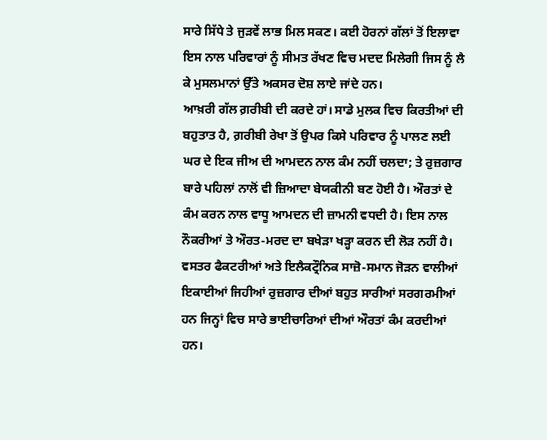ਸਾਰੇ ਸਿੱਧੇ ਤੇ ਜੁੜਵੇਂ ਲਾਭ ਮਿਲ ਸਕਣ। ਕਈ ਹੋਰਨਾਂ ਗੱਲਾਂ ਤੋਂ ਇਲਾਵਾ ਇਸ ਨਾਲ ਪਰਿਵਾਰਾਂ ਨੂੰ ਸੀਮਤ ਰੱਖਣ ਵਿਚ ਮਦਦ ਮਿਲੇਗੀ ਜਿਸ ਨੂੰ ਲੈ ਕੇ ਮੁਸਲਮਾਨਾਂ ਉੱਤੇ ਅਕਸਰ ਦੋਸ਼ ਲਾਏ ਜਾਂਦੇ ਹਨ।
ਆਖ਼ਰੀ ਗੱਲ ਗ਼ਰੀਬੀ ਦੀ ਕਰਦੇ ਹਾਂ। ਸਾਡੇ ਮੁਲਕ ਵਿਚ ਕਿਰਤੀਆਂ ਦੀ ਬਹੁਤਾਤ ਹੈ, ਗ਼ਰੀਬੀ ਰੇਖਾ ਤੋਂ ਉਪਰ ਕਿਸੇ ਪਰਿਵਾਰ ਨੂੰ ਪਾਲਣ ਲਈ ਘਰ ਦੇ ਇਕ ਜੀਅ ਦੀ ਆਮਦਨ ਨਾਲ ਕੰਮ ਨਹੀਂ ਚਲਦਾ; ਤੇ ਰੁਜ਼ਗਾਰ ਬਾਰੇ ਪਹਿਲਾਂ ਨਾਲੋਂ ਵੀ ਜ਼ਿਆਦਾ ਬੇਯਕੀਨੀ ਬਣ ਹੋਈ ਹੈ। ਔਰਤਾਂ ਦੇ ਕੰਮ ਕਰਨ ਨਾਲ ਵਾਧੂ ਆਮਦਨ ਦੀ ਜ਼ਾਮਨੀ ਵਧਦੀ ਹੈ। ਇਸ ਨਾਲ ਨੌਕਰੀਆਂ ਤੇ ਔਰਤ-ਮਰਦ ਦਾ ਬਖੇੜਾ ਖੜ੍ਹਾ ਕਰਨ ਦੀ ਲੋੜ ਨਹੀਂ ਹੈ। ਵਸਤਰ ਫੈਕਟਰੀਆਂ ਅਤੇ ਇਲੈਕਟ੍ਰੌਨਿਕ ਸਾਜ਼ੋ-ਸਮਾਨ ਜੋੜਨ ਵਾਲੀਆਂ ਇਕਾਈਆਂ ਜਿਹੀਆਂ ਰੁਜ਼ਗਾਰ ਦੀਆਂ ਬਹੁਤ ਸਾਰੀਆਂ ਸਰਗਰਮੀਆਂ ਹਨ ਜਿਨ੍ਹਾਂ ਵਿਚ ਸਾਰੇ ਭਾਈਚਾਰਿਆਂ ਦੀਆਂ ਔਰਤਾਂ ਕੰਮ ਕਰਦੀਆਂ ਹਨ।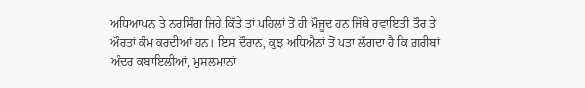ਅਧਿਆਪਨ ਤੇ ਨਰਸਿੰਗ ਜਿਹੇ ਕਿੱਤੇ ਤਾਂ ਪਹਿਲਾਂ ਤੋਂ ਹੀ ਮੌਜੂਦ ਹਨ ਜਿੱਥੇ ਰਵਾਇਤੀ ਤੌਰ ਤੇ ਔਰਤਾਂ ਕੰਮ ਕਰਦੀਆਂ ਹਨ। ਇਸ ਦੌਰਾਨ, ਕੁਝ ਅਧਿਐਨਾਂ ਤੋਂ ਪਤਾ ਲੱਗਦਾ ਹੈ ਕਿ ਗ਼ਰੀਬਾਂ ਅੰਦਰ ਕਬਾਇਲੀਆਂ, ਮੁਸਲਮਾਨਾਂ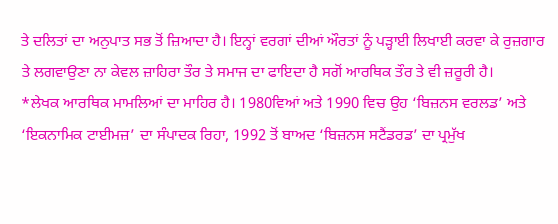ਤੇ ਦਲਿਤਾਂ ਦਾ ਅਨੁਪਾਤ ਸਭ ਤੋਂ ਜ਼ਿਆਦਾ ਹੈ। ਇਨ੍ਹਾਂ ਵਰਗਾਂ ਦੀਆਂ ਔਰਤਾਂ ਨੂੰ ਪੜ੍ਹਾਈ ਲਿਖਾਈ ਕਰਵਾ ਕੇ ਰੁਜ਼ਗਾਰ ਤੇ ਲਗਵਾਉਣਾ ਨਾ ਕੇਵਲ ਜ਼ਾਹਿਰਾ ਤੌਰ ਤੇ ਸਮਾਜ ਦਾ ਫਾਇਦਾ ਹੈ ਸਗੋਂ ਆਰਥਿਕ ਤੌਰ ਤੇ ਵੀ ਜ਼ਰੂਰੀ ਹੈ।
*ਲੇਖਕ ਆਰਥਿਕ ਮਾਮਲਿਆਂ ਦਾ ਮਾਹਿਰ ਹੈ। 1980ਵਿਆਂ ਅਤੇ 1990 ਵਿਚ ਉਹ ‘ਬਿਜ਼ਨਸ ਵਰਲਡ’ ਅਤੇ ‘ਇਕਨਾਮਿਕ ਟਾਈਮਜ਼’ ਦਾ ਸੰਪਾਦਕ ਰਿਹਾ, 1992 ਤੋਂ ਬਾਅਦ ‘ਬਿਜ਼ਨਸ ਸਟੈਂਡਰਡ’ ਦਾ ਪ੍ਰਮੁੱਖ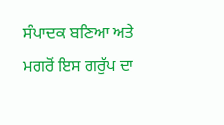ਸੰਪਾਦਕ ਬਣਿਆ ਅਤੇ ਮਗਰੋਂ ਇਸ ਗਰੁੱਪ ਦਾ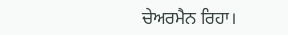ਚੇਅਰਮੈਨ ਰਿਹਾ।